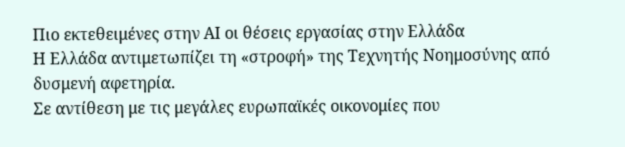Πιο εκτεθειμένες στην ΑΙ οι θέσεις εργασίας στην Ελλάδα
Η Ελλάδα αντιμετωπίζει τη «στροφή» της Τεχνητής Νοημοσύνης από δυσμενή αφετηρία.
Σε αντίθεση με τις μεγάλες ευρωπαϊκές οικονομίες που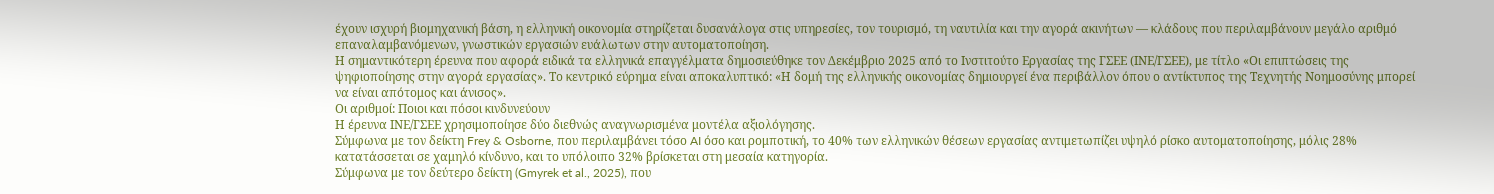έχουν ισχυρή βιομηχανική βάση, η ελληνική οικονομία στηρίζεται δυσανάλογα στις υπηρεσίες, τον τουρισμό, τη ναυτιλία και την αγορά ακινήτων — κλάδους που περιλαμβάνουν μεγάλο αριθμό επαναλαμβανόμενων, γνωστικών εργασιών ευάλωτων στην αυτοματοποίηση.
Η σημαντικότερη έρευνα που αφορά ειδικά τα ελληνικά επαγγέλματα δημοσιεύθηκε τον Δεκέμβριο 2025 από το Ινστιτούτο Εργασίας της ΓΣΕΕ (ΙΝΕ/ΓΣΕΕ), με τίτλο «Οι επιπτώσεις της ψηφιοποίησης στην αγορά εργασίας». Το κεντρικό εύρημα είναι αποκαλυπτικό: «Η δομή της ελληνικής οικονομίας δημιουργεί ένα περιβάλλον όπου ο αντίκτυπος της Τεχνητής Νοημοσύνης μπορεί να είναι απότομος και άνισος».
Οι αριθμοί: Ποιοι και πόσοι κινδυνεύουν
Η έρευνα ΙΝΕ/ΓΣΕΕ χρησιμοποίησε δύο διεθνώς αναγνωρισμένα μοντέλα αξιολόγησης.
Σύμφωνα με τον δείκτη Frey & Osborne, που περιλαμβάνει τόσο AI όσο και ρομποτική, το 40% των ελληνικών θέσεων εργασίας αντιμετωπίζει υψηλό ρίσκο αυτοματοποίησης, μόλις 28% κατατάσσεται σε χαμηλό κίνδυνο, και το υπόλοιπο 32% βρίσκεται στη μεσαία κατηγορία.
Σύμφωνα με τον δεύτερο δείκτη (Gmyrek et al., 2025), που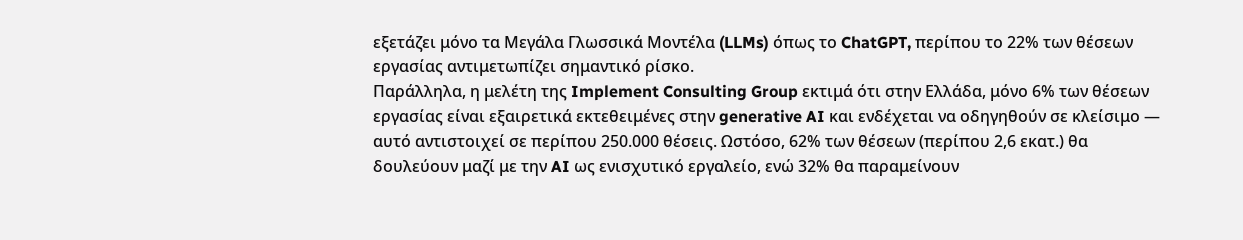εξετάζει μόνο τα Μεγάλα Γλωσσικά Μοντέλα (LLMs) όπως το ChatGPT, περίπου το 22% των θέσεων εργασίας αντιμετωπίζει σημαντικό ρίσκο.
Παράλληλα, η μελέτη της Implement Consulting Group εκτιμά ότι στην Ελλάδα, μόνο 6% των θέσεων εργασίας είναι εξαιρετικά εκτεθειμένες στην generative AI και ενδέχεται να οδηγηθούν σε κλείσιμο — αυτό αντιστοιχεί σε περίπου 250.000 θέσεις. Ωστόσο, 62% των θέσεων (περίπου 2,6 εκατ.) θα δουλεύουν μαζί με την AI ως ενισχυτικό εργαλείο, ενώ 32% θα παραμείνουν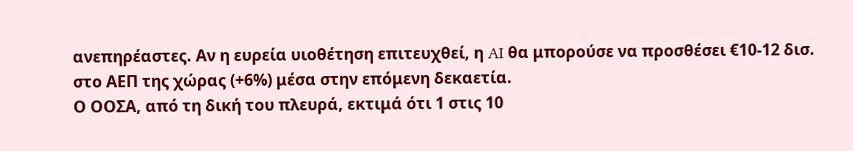ανεπηρέαστες. Αν η ευρεία υιοθέτηση επιτευχθεί, η AI θα μπορούσε να προσθέσει €10-12 δισ. στο ΑΕΠ της χώρας (+6%) μέσα στην επόμενη δεκαετία.
Ο ΟΟΣΑ, από τη δική του πλευρά, εκτιμά ότι 1 στις 10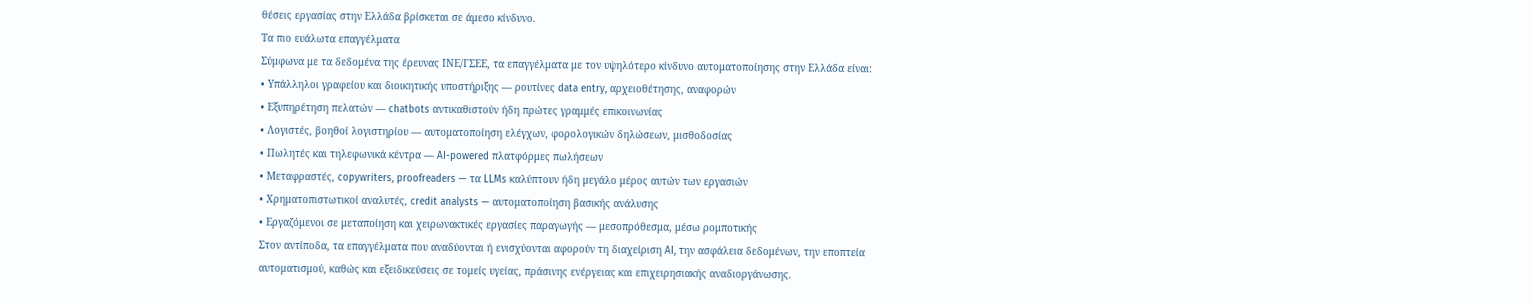θέσεις εργασίας στην Ελλάδα βρίσκεται σε άμεσο κίνδυνο.
Τα πιο ευάλωτα επαγγέλματα
Σύμφωνα με τα δεδομένα της έρευνας ΙΝΕ/ΓΣΕΕ, τα επαγγέλματα με τον υψηλότερο κίνδυνο αυτοματοποίησης στην Ελλάδα είναι:
• Υπάλληλοι γραφείου και διοικητικής υποστήριξης — ρουτίνες data entry, αρχειοθέτησης, αναφορών
• Εξυπηρέτηση πελατών — chatbots αντικαθιστούν ήδη πρώτες γραμμές επικοινωνίας
• Λογιστές, βοηθοί λογιστηρίου — αυτοματοποίηση ελέγχων, φορολογικών δηλώσεων, μισθοδοσίας
• Πωλητές και τηλεφωνικά κέντρα — AI-powered πλατφόρμες πωλήσεων
• Μεταφραστές, copywriters, proofreaders — τα LLMs καλύπτουν ήδη μεγάλο μέρος αυτών των εργασιών
• Χρηματοπιστωτικοί αναλυτές, credit analysts — αυτοματοποίηση βασικής ανάλυσης
• Εργαζόμενοι σε μεταποίηση και χειρωνακτικές εργασίες παραγωγής — μεσοπρόθεσμα, μέσω ρομποτικής
Στον αντίποδα, τα επαγγέλματα που αναδύονται ή ενισχύονται αφορούν τη διαχείριση AI, την ασφάλεια δεδομένων, την εποπτεία αυτοματισμού, καθώς και εξειδικεύσεις σε τομείς υγείας, πράσινης ενέργειας και επιχειρησιακής αναδιοργάνωσης.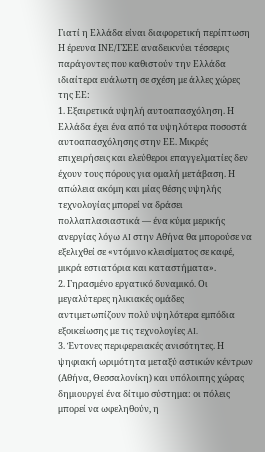Γιατί η Ελλάδα είναι διαφορετική περίπτωση
Η έρευνα ΙΝΕ/ΓΣΕΕ αναδεικνύει τέσσερις παράγοντες που καθιστούν την Ελλάδα ιδιαίτερα ευάλωτη σε σχέση με άλλες χώρες της ΕΕ:
1. Εξαιρετικά υψηλή αυτοαπασχόληση. Η Ελλάδα έχει ένα από τα υψηλότερα ποσοστά αυτοαπασχόλησης στην ΕΕ. Μικρές επιχειρήσεις και ελεύθεροι επαγγελματίες δεν έχουν τους πόρους για ομαλή μετάβαση. Η απώλεια ακόμη και μίας θέσης υψηλής τεχνολογίας μπορεί να δράσει πολλαπλασιαστικά — ένα κύμα μερικής ανεργίας λόγω AI στην Αθήνα θα μπορούσε να εξελιχθεί σε «ντόμινο κλεισίματος σε καφέ, μικρά εστιατόρια και καταστήματα».
2. Γηρασμένο εργατικό δυναμικό. Οι μεγαλύτερες ηλικιακές ομάδες αντιμετωπίζουν πολύ υψηλότερα εμπόδια εξοικείωσης με τις τεχνολογίες AI.
3. Έντονες περιφερειακές ανισότητες. Η ψηφιακή ωριμότητα μεταξύ αστικών κέντρων (Αθήνα, Θεσσαλονίκη) και υπόλοιπης χώρας δημιουργεί ένα δίτιμο σύστημα: οι πόλεις μπορεί να ωφεληθούν, η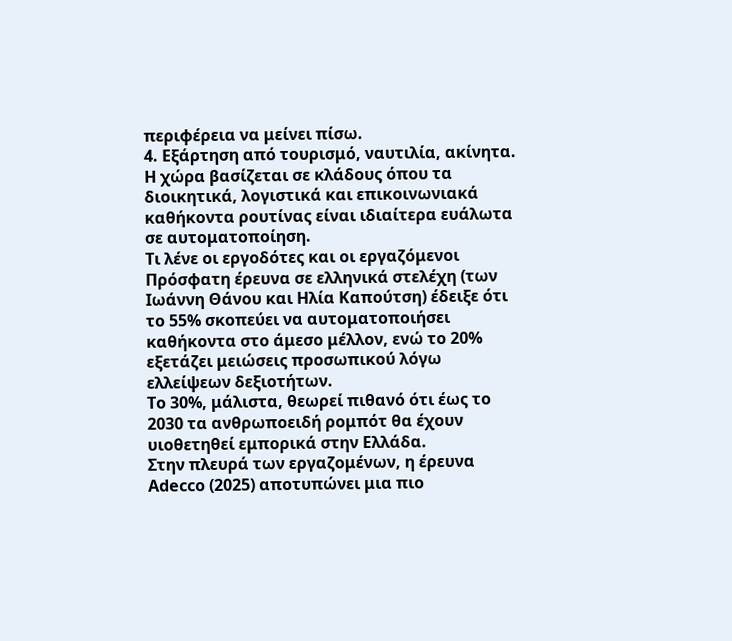περιφέρεια να μείνει πίσω.
4. Εξάρτηση από τουρισμό, ναυτιλία, ακίνητα. Η χώρα βασίζεται σε κλάδους όπου τα διοικητικά, λογιστικά και επικοινωνιακά καθήκοντα ρουτίνας είναι ιδιαίτερα ευάλωτα σε αυτοματοποίηση.
Τι λένε οι εργοδότες και οι εργαζόμενοι
Πρόσφατη έρευνα σε ελληνικά στελέχη (των Ιωάννη Θάνου και Ηλία Καπούτση) έδειξε ότι το 55% σκοπεύει να αυτοματοποιήσει καθήκοντα στο άμεσο μέλλον, ενώ το 20% εξετάζει μειώσεις προσωπικού λόγω ελλείψεων δεξιοτήτων.
Το 30%, μάλιστα, θεωρεί πιθανό ότι έως το 2030 τα ανθρωποειδή ρομπότ θα έχουν υιοθετηθεί εμπορικά στην Ελλάδα.
Στην πλευρά των εργαζομένων, η έρευνα Adecco (2025) αποτυπώνει μια πιο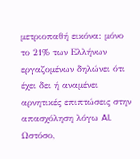μετριοπαθή εικόνα: μόνο το 21% των Ελλήνων εργαζομένων δηλώνει ότι έχει δει ή αναμένει αρνητικές επιπτώσεις στην απασχόληση λόγω AI. Ωστόσο,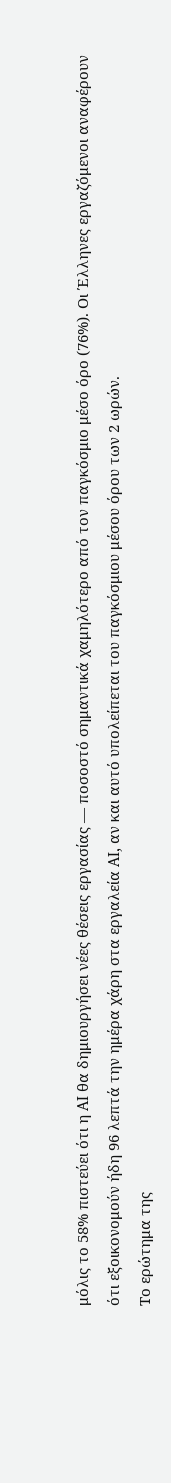μόλις το 58% πιστεύει ότι η AI θα δημιουργήσει νέες θέσεις εργασίας — ποσοστό σημαντικά χαμηλότερο από τον παγκόσμιο μέσο όρο (76%). Οι Έλληνες εργαζόμενοι αναφέρουν ότι εξοικονομούν ήδη 96 λεπτά την ημέρα χάρη στα εργαλεία AI, αν και αυτό υπολείπεται του παγκόσμιου μέσου όρου των 2 ωρών.
Το ερώτημα της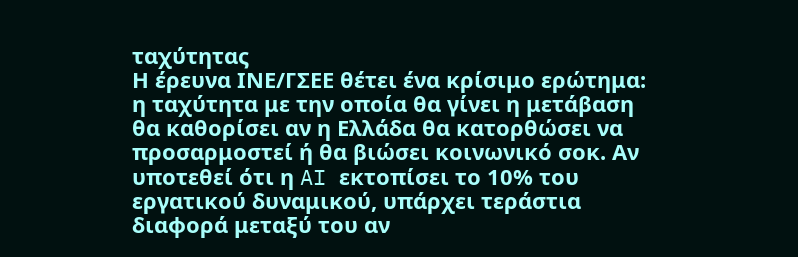ταχύτητας
Η έρευνα ΙΝΕ/ΓΣΕΕ θέτει ένα κρίσιμο ερώτημα: η ταχύτητα με την οποία θα γίνει η μετάβαση θα καθορίσει αν η Ελλάδα θα κατορθώσει να προσαρμοστεί ή θα βιώσει κοινωνικό σοκ. Αν υποτεθεί ότι η AI εκτοπίσει το 10% του εργατικού δυναμικού, υπάρχει τεράστια διαφορά μεταξύ του αν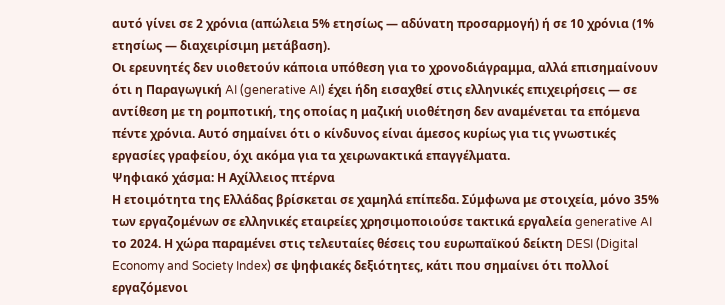αυτό γίνει σε 2 χρόνια (απώλεια 5% ετησίως — αδύνατη προσαρμογή) ή σε 10 χρόνια (1% ετησίως — διαχειρίσιμη μετάβαση).
Οι ερευνητές δεν υιοθετούν κάποια υπόθεση για το χρονοδιάγραμμα, αλλά επισημαίνουν ότι η Παραγωγική AI (generative AI) έχει ήδη εισαχθεί στις ελληνικές επιχειρήσεις — σε αντίθεση με τη ρομποτική, της οποίας η μαζική υιοθέτηση δεν αναμένεται τα επόμενα πέντε χρόνια. Αυτό σημαίνει ότι ο κίνδυνος είναι άμεσος κυρίως για τις γνωστικές εργασίες γραφείου, όχι ακόμα για τα χειρωνακτικά επαγγέλματα.
Ψηφιακό χάσμα: Η Αχίλλειος πτέρνα
Η ετοιμότητα της Ελλάδας βρίσκεται σε χαμηλά επίπεδα. Σύμφωνα με στοιχεία, μόνο 35% των εργαζομένων σε ελληνικές εταιρείες χρησιμοποιούσε τακτικά εργαλεία generative AI το 2024. Η χώρα παραμένει στις τελευταίες θέσεις του ευρωπαϊκού δείκτη DESI (Digital Economy and Society Index) σε ψηφιακές δεξιότητες, κάτι που σημαίνει ότι πολλοί εργαζόμενοι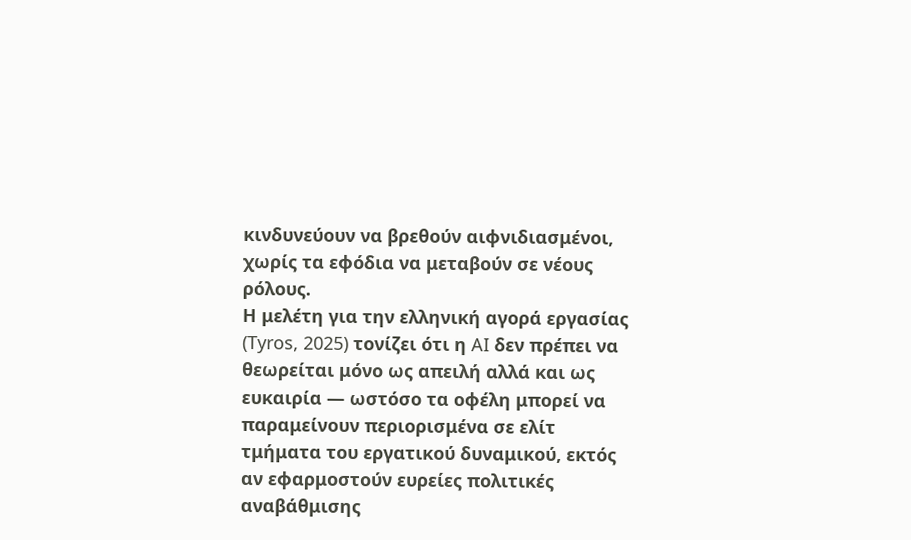κινδυνεύουν να βρεθούν αιφνιδιασμένοι, χωρίς τα εφόδια να μεταβούν σε νέους ρόλους.
Η μελέτη για την ελληνική αγορά εργασίας (Tyros, 2025) τονίζει ότι η AI δεν πρέπει να θεωρείται μόνο ως απειλή αλλά και ως ευκαιρία — ωστόσο τα οφέλη μπορεί να παραμείνουν περιορισμένα σε ελίτ τμήματα του εργατικού δυναμικού, εκτός αν εφαρμοστούν ευρείες πολιτικές αναβάθμισης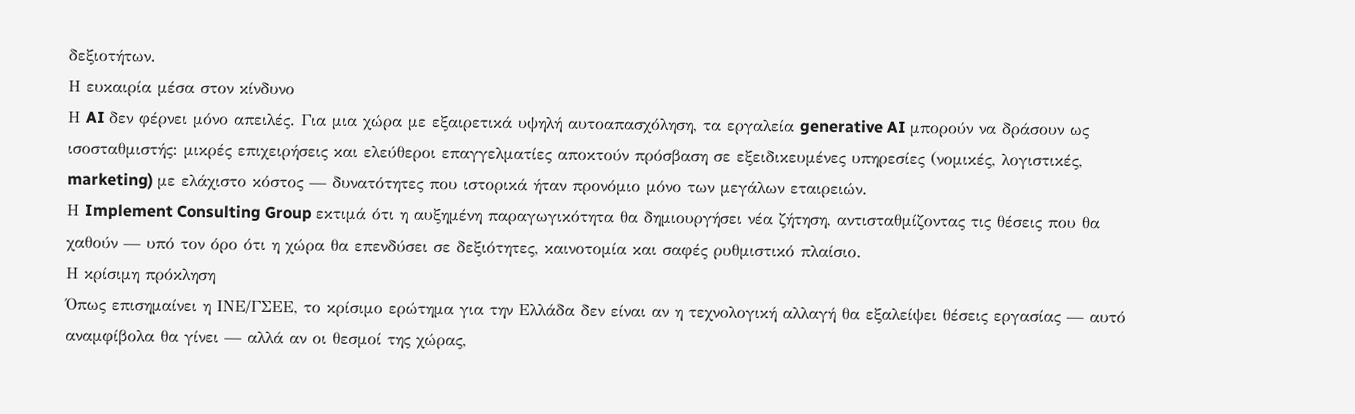δεξιοτήτων.
Η ευκαιρία μέσα στον κίνδυνο
Η AI δεν φέρνει μόνο απειλές. Για μια χώρα με εξαιρετικά υψηλή αυτοαπασχόληση, τα εργαλεία generative AI μπορούν να δράσουν ως ισοσταθμιστής: μικρές επιχειρήσεις και ελεύθεροι επαγγελματίες αποκτούν πρόσβαση σε εξειδικευμένες υπηρεσίες (νομικές, λογιστικές, marketing) με ελάχιστο κόστος — δυνατότητες που ιστορικά ήταν προνόμιο μόνο των μεγάλων εταιρειών.
Η Implement Consulting Group εκτιμά ότι η αυξημένη παραγωγικότητα θα δημιουργήσει νέα ζήτηση, αντισταθμίζοντας τις θέσεις που θα χαθούν — υπό τον όρο ότι η χώρα θα επενδύσει σε δεξιότητες, καινοτομία και σαφές ρυθμιστικό πλαίσιο.
Η κρίσιμη πρόκληση
Όπως επισημαίνει η ΙΝΕ/ΓΣΕΕ, το κρίσιμο ερώτημα για την Ελλάδα δεν είναι αν η τεχνολογική αλλαγή θα εξαλείψει θέσεις εργασίας — αυτό αναμφίβολα θα γίνει — αλλά αν οι θεσμοί της χώρας,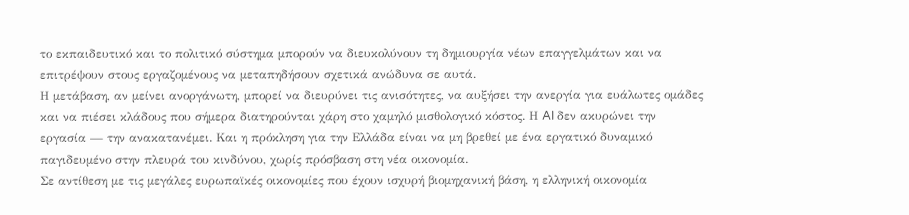το εκπαιδευτικό και το πολιτικό σύστημα μπορούν να διευκολύνουν τη δημιουργία νέων επαγγελμάτων και να επιτρέψουν στους εργαζομένους να μεταπηδήσουν σχετικά ανώδυνα σε αυτά.
Η μετάβαση, αν μείνει ανοργάνωτη, μπορεί να διευρύνει τις ανισότητες, να αυξήσει την ανεργία για ευάλωτες ομάδες και να πιέσει κλάδους που σήμερα διατηρούνται χάρη στο χαμηλό μισθολογικό κόστος. Η AI δεν ακυρώνει την εργασία — την ανακατανέμει. Και η πρόκληση για την Ελλάδα είναι να μη βρεθεί με ένα εργατικό δυναμικό παγιδευμένο στην πλευρά του κινδύνου, χωρίς πρόσβαση στη νέα οικονομία.
Σε αντίθεση με τις μεγάλες ευρωπαϊκές οικονομίες που έχουν ισχυρή βιομηχανική βάση, η ελληνική οικονομία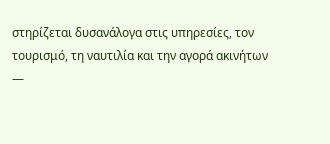στηρίζεται δυσανάλογα στις υπηρεσίες, τον τουρισμό, τη ναυτιλία και την αγορά ακινήτων —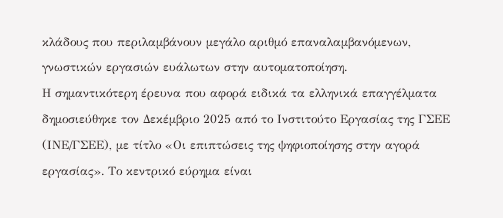κλάδους που περιλαμβάνουν μεγάλο αριθμό επαναλαμβανόμενων, γνωστικών εργασιών ευάλωτων στην αυτοματοποίηση.
Η σημαντικότερη έρευνα που αφορά ειδικά τα ελληνικά επαγγέλματα δημοσιεύθηκε τον Δεκέμβριο 2025 από το Ινστιτούτο Εργασίας της ΓΣΕΕ (ΙΝΕ/ΓΣΕΕ), με τίτλο «Οι επιπτώσεις της ψηφιοποίησης στην αγορά εργασίας». Το κεντρικό εύρημα είναι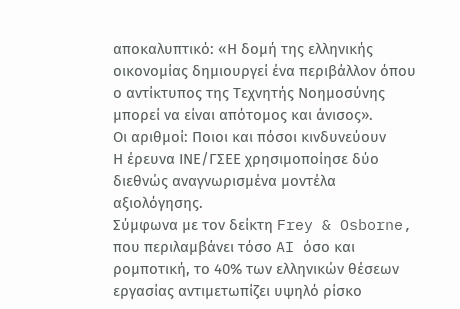αποκαλυπτικό: «Η δομή της ελληνικής οικονομίας δημιουργεί ένα περιβάλλον όπου ο αντίκτυπος της Τεχνητής Νοημοσύνης μπορεί να είναι απότομος και άνισος».
Οι αριθμοί: Ποιοι και πόσοι κινδυνεύουν
Η έρευνα ΙΝΕ/ΓΣΕΕ χρησιμοποίησε δύο διεθνώς αναγνωρισμένα μοντέλα αξιολόγησης.
Σύμφωνα με τον δείκτη Frey & Osborne, που περιλαμβάνει τόσο AI όσο και ρομποτική, το 40% των ελληνικών θέσεων εργασίας αντιμετωπίζει υψηλό ρίσκο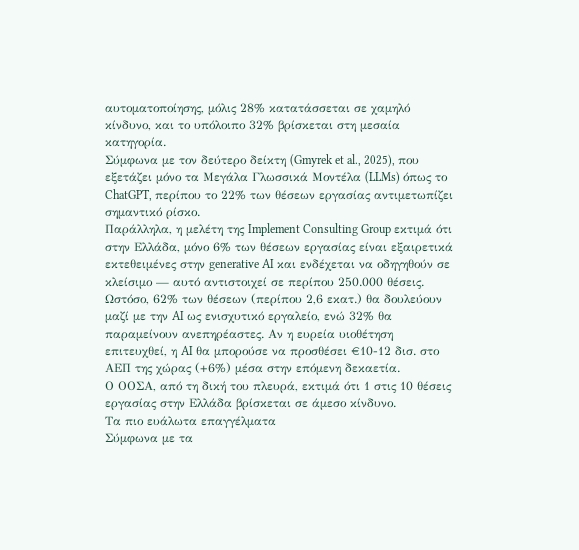αυτοματοποίησης, μόλις 28% κατατάσσεται σε χαμηλό κίνδυνο, και το υπόλοιπο 32% βρίσκεται στη μεσαία κατηγορία.
Σύμφωνα με τον δεύτερο δείκτη (Gmyrek et al., 2025), που εξετάζει μόνο τα Μεγάλα Γλωσσικά Μοντέλα (LLMs) όπως το ChatGPT, περίπου το 22% των θέσεων εργασίας αντιμετωπίζει σημαντικό ρίσκο.
Παράλληλα, η μελέτη της Implement Consulting Group εκτιμά ότι στην Ελλάδα, μόνο 6% των θέσεων εργασίας είναι εξαιρετικά εκτεθειμένες στην generative AI και ενδέχεται να οδηγηθούν σε κλείσιμο — αυτό αντιστοιχεί σε περίπου 250.000 θέσεις. Ωστόσο, 62% των θέσεων (περίπου 2,6 εκατ.) θα δουλεύουν μαζί με την AI ως ενισχυτικό εργαλείο, ενώ 32% θα παραμείνουν ανεπηρέαστες. Αν η ευρεία υιοθέτηση επιτευχθεί, η AI θα μπορούσε να προσθέσει €10-12 δισ. στο ΑΕΠ της χώρας (+6%) μέσα στην επόμενη δεκαετία.
Ο ΟΟΣΑ, από τη δική του πλευρά, εκτιμά ότι 1 στις 10 θέσεις εργασίας στην Ελλάδα βρίσκεται σε άμεσο κίνδυνο.
Τα πιο ευάλωτα επαγγέλματα
Σύμφωνα με τα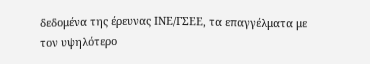δεδομένα της έρευνας ΙΝΕ/ΓΣΕΕ, τα επαγγέλματα με τον υψηλότερο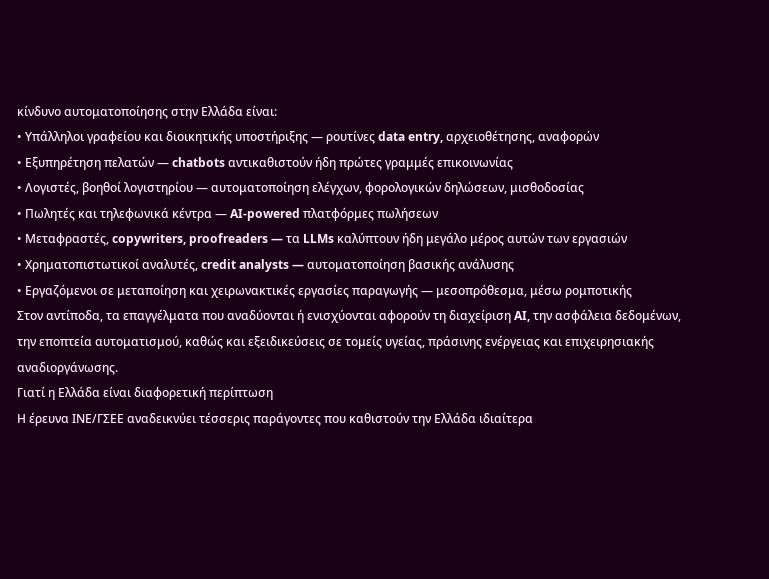κίνδυνο αυτοματοποίησης στην Ελλάδα είναι:
• Υπάλληλοι γραφείου και διοικητικής υποστήριξης — ρουτίνες data entry, αρχειοθέτησης, αναφορών
• Εξυπηρέτηση πελατών — chatbots αντικαθιστούν ήδη πρώτες γραμμές επικοινωνίας
• Λογιστές, βοηθοί λογιστηρίου — αυτοματοποίηση ελέγχων, φορολογικών δηλώσεων, μισθοδοσίας
• Πωλητές και τηλεφωνικά κέντρα — AI-powered πλατφόρμες πωλήσεων
• Μεταφραστές, copywriters, proofreaders — τα LLMs καλύπτουν ήδη μεγάλο μέρος αυτών των εργασιών
• Χρηματοπιστωτικοί αναλυτές, credit analysts — αυτοματοποίηση βασικής ανάλυσης
• Εργαζόμενοι σε μεταποίηση και χειρωνακτικές εργασίες παραγωγής — μεσοπρόθεσμα, μέσω ρομποτικής
Στον αντίποδα, τα επαγγέλματα που αναδύονται ή ενισχύονται αφορούν τη διαχείριση AI, την ασφάλεια δεδομένων, την εποπτεία αυτοματισμού, καθώς και εξειδικεύσεις σε τομείς υγείας, πράσινης ενέργειας και επιχειρησιακής αναδιοργάνωσης.
Γιατί η Ελλάδα είναι διαφορετική περίπτωση
Η έρευνα ΙΝΕ/ΓΣΕΕ αναδεικνύει τέσσερις παράγοντες που καθιστούν την Ελλάδα ιδιαίτερα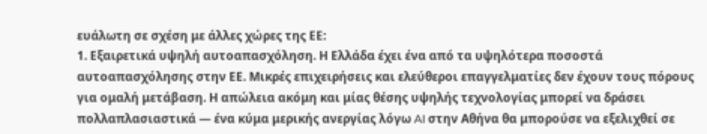ευάλωτη σε σχέση με άλλες χώρες της ΕΕ:
1. Εξαιρετικά υψηλή αυτοαπασχόληση. Η Ελλάδα έχει ένα από τα υψηλότερα ποσοστά αυτοαπασχόλησης στην ΕΕ. Μικρές επιχειρήσεις και ελεύθεροι επαγγελματίες δεν έχουν τους πόρους για ομαλή μετάβαση. Η απώλεια ακόμη και μίας θέσης υψηλής τεχνολογίας μπορεί να δράσει πολλαπλασιαστικά — ένα κύμα μερικής ανεργίας λόγω AI στην Αθήνα θα μπορούσε να εξελιχθεί σε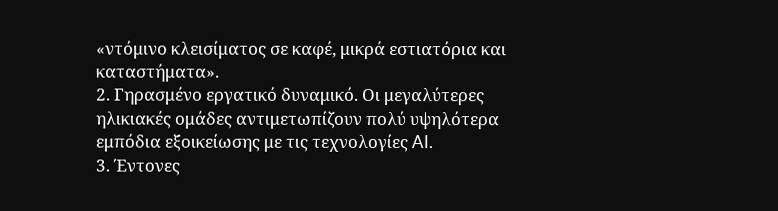«ντόμινο κλεισίματος σε καφέ, μικρά εστιατόρια και καταστήματα».
2. Γηρασμένο εργατικό δυναμικό. Οι μεγαλύτερες ηλικιακές ομάδες αντιμετωπίζουν πολύ υψηλότερα εμπόδια εξοικείωσης με τις τεχνολογίες AI.
3. Έντονες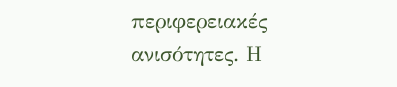περιφερειακές ανισότητες. Η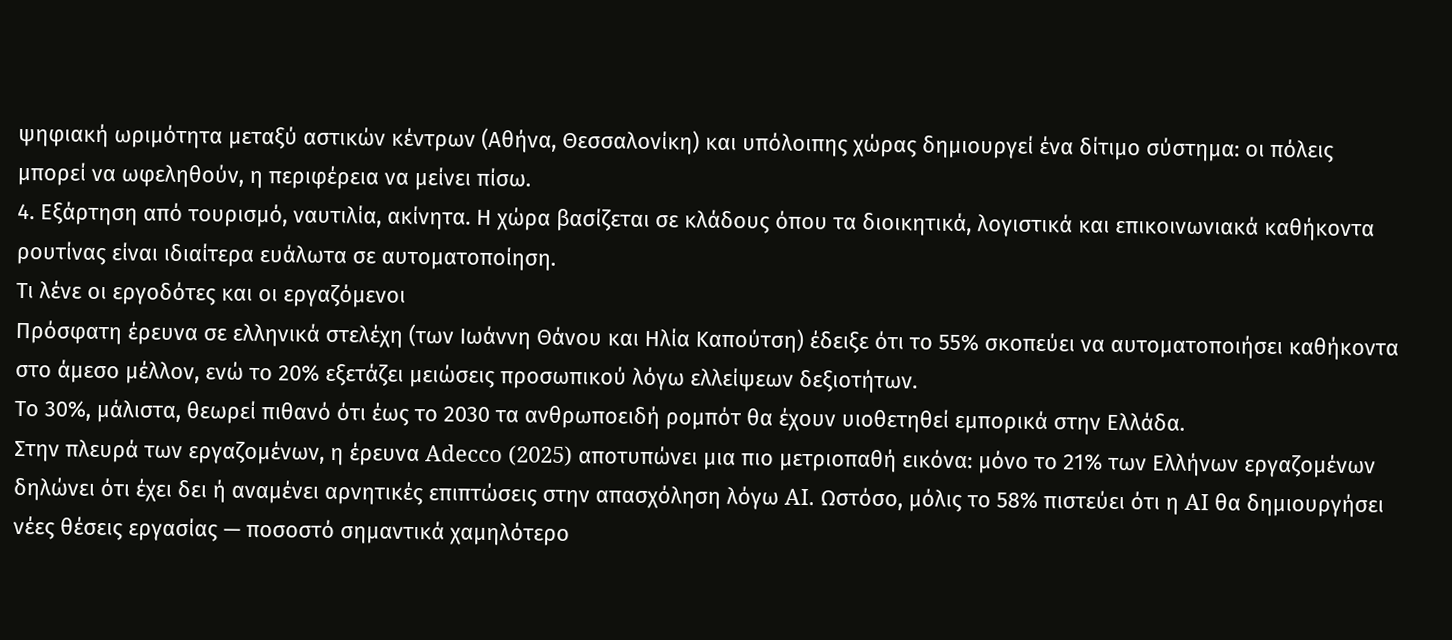ψηφιακή ωριμότητα μεταξύ αστικών κέντρων (Αθήνα, Θεσσαλονίκη) και υπόλοιπης χώρας δημιουργεί ένα δίτιμο σύστημα: οι πόλεις μπορεί να ωφεληθούν, η περιφέρεια να μείνει πίσω.
4. Εξάρτηση από τουρισμό, ναυτιλία, ακίνητα. Η χώρα βασίζεται σε κλάδους όπου τα διοικητικά, λογιστικά και επικοινωνιακά καθήκοντα ρουτίνας είναι ιδιαίτερα ευάλωτα σε αυτοματοποίηση.
Τι λένε οι εργοδότες και οι εργαζόμενοι
Πρόσφατη έρευνα σε ελληνικά στελέχη (των Ιωάννη Θάνου και Ηλία Καπούτση) έδειξε ότι το 55% σκοπεύει να αυτοματοποιήσει καθήκοντα στο άμεσο μέλλον, ενώ το 20% εξετάζει μειώσεις προσωπικού λόγω ελλείψεων δεξιοτήτων.
Το 30%, μάλιστα, θεωρεί πιθανό ότι έως το 2030 τα ανθρωποειδή ρομπότ θα έχουν υιοθετηθεί εμπορικά στην Ελλάδα.
Στην πλευρά των εργαζομένων, η έρευνα Adecco (2025) αποτυπώνει μια πιο μετριοπαθή εικόνα: μόνο το 21% των Ελλήνων εργαζομένων δηλώνει ότι έχει δει ή αναμένει αρνητικές επιπτώσεις στην απασχόληση λόγω AI. Ωστόσο, μόλις το 58% πιστεύει ότι η AI θα δημιουργήσει νέες θέσεις εργασίας — ποσοστό σημαντικά χαμηλότερο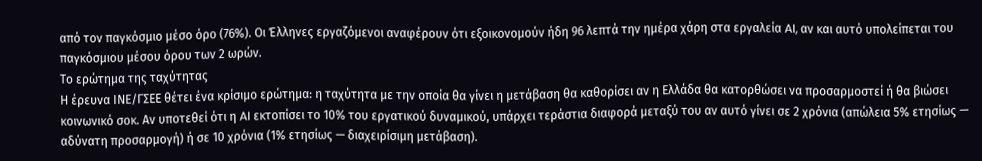από τον παγκόσμιο μέσο όρο (76%). Οι Έλληνες εργαζόμενοι αναφέρουν ότι εξοικονομούν ήδη 96 λεπτά την ημέρα χάρη στα εργαλεία AI, αν και αυτό υπολείπεται του παγκόσμιου μέσου όρου των 2 ωρών.
Το ερώτημα της ταχύτητας
Η έρευνα ΙΝΕ/ΓΣΕΕ θέτει ένα κρίσιμο ερώτημα: η ταχύτητα με την οποία θα γίνει η μετάβαση θα καθορίσει αν η Ελλάδα θα κατορθώσει να προσαρμοστεί ή θα βιώσει κοινωνικό σοκ. Αν υποτεθεί ότι η AI εκτοπίσει το 10% του εργατικού δυναμικού, υπάρχει τεράστια διαφορά μεταξύ του αν αυτό γίνει σε 2 χρόνια (απώλεια 5% ετησίως — αδύνατη προσαρμογή) ή σε 10 χρόνια (1% ετησίως — διαχειρίσιμη μετάβαση).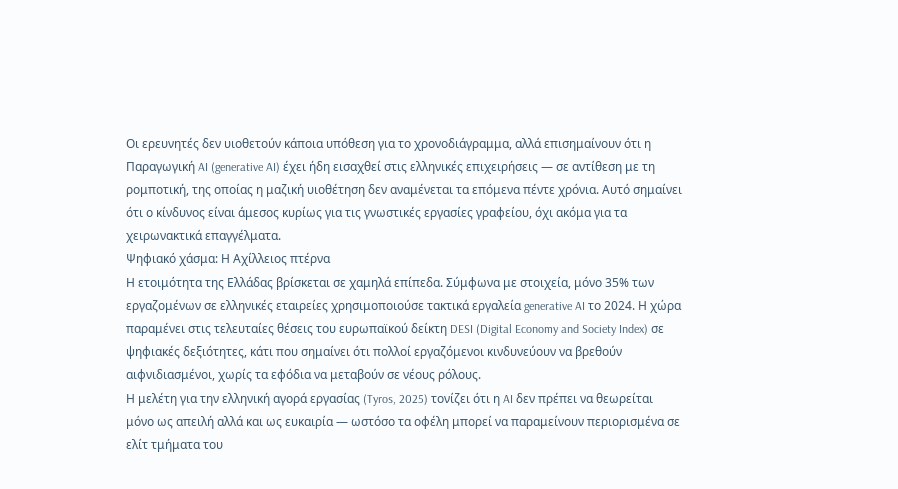Οι ερευνητές δεν υιοθετούν κάποια υπόθεση για το χρονοδιάγραμμα, αλλά επισημαίνουν ότι η Παραγωγική AI (generative AI) έχει ήδη εισαχθεί στις ελληνικές επιχειρήσεις — σε αντίθεση με τη ρομποτική, της οποίας η μαζική υιοθέτηση δεν αναμένεται τα επόμενα πέντε χρόνια. Αυτό σημαίνει ότι ο κίνδυνος είναι άμεσος κυρίως για τις γνωστικές εργασίες γραφείου, όχι ακόμα για τα χειρωνακτικά επαγγέλματα.
Ψηφιακό χάσμα: Η Αχίλλειος πτέρνα
Η ετοιμότητα της Ελλάδας βρίσκεται σε χαμηλά επίπεδα. Σύμφωνα με στοιχεία, μόνο 35% των εργαζομένων σε ελληνικές εταιρείες χρησιμοποιούσε τακτικά εργαλεία generative AI το 2024. Η χώρα παραμένει στις τελευταίες θέσεις του ευρωπαϊκού δείκτη DESI (Digital Economy and Society Index) σε ψηφιακές δεξιότητες, κάτι που σημαίνει ότι πολλοί εργαζόμενοι κινδυνεύουν να βρεθούν αιφνιδιασμένοι, χωρίς τα εφόδια να μεταβούν σε νέους ρόλους.
Η μελέτη για την ελληνική αγορά εργασίας (Tyros, 2025) τονίζει ότι η AI δεν πρέπει να θεωρείται μόνο ως απειλή αλλά και ως ευκαιρία — ωστόσο τα οφέλη μπορεί να παραμείνουν περιορισμένα σε ελίτ τμήματα του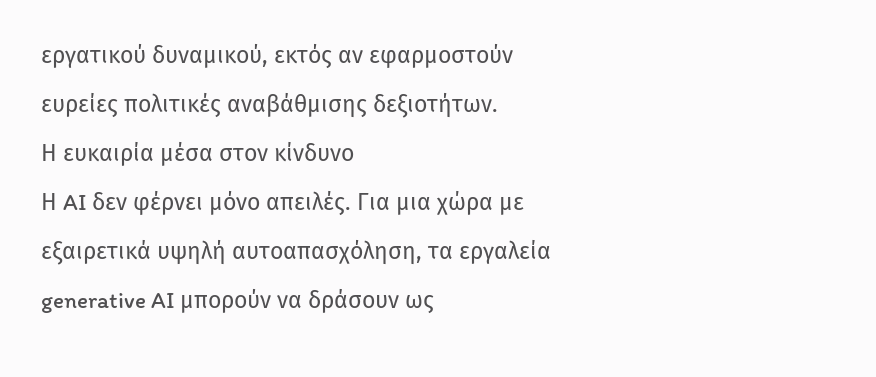εργατικού δυναμικού, εκτός αν εφαρμοστούν ευρείες πολιτικές αναβάθμισης δεξιοτήτων.
Η ευκαιρία μέσα στον κίνδυνο
Η AI δεν φέρνει μόνο απειλές. Για μια χώρα με εξαιρετικά υψηλή αυτοαπασχόληση, τα εργαλεία generative AI μπορούν να δράσουν ως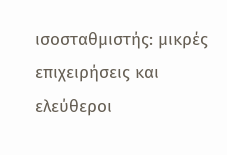ισοσταθμιστής: μικρές επιχειρήσεις και ελεύθεροι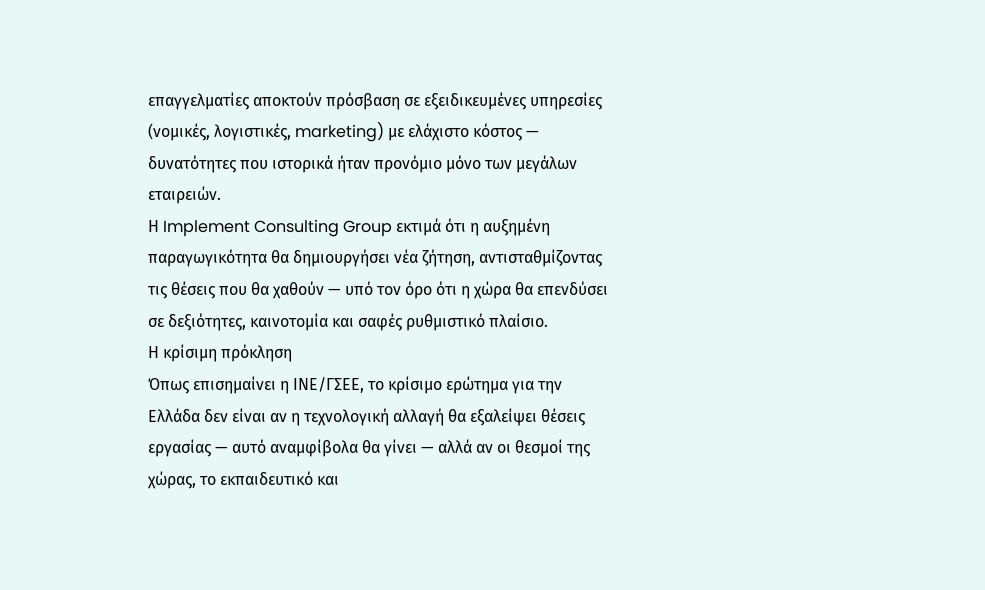επαγγελματίες αποκτούν πρόσβαση σε εξειδικευμένες υπηρεσίες (νομικές, λογιστικές, marketing) με ελάχιστο κόστος — δυνατότητες που ιστορικά ήταν προνόμιο μόνο των μεγάλων εταιρειών.
Η Implement Consulting Group εκτιμά ότι η αυξημένη παραγωγικότητα θα δημιουργήσει νέα ζήτηση, αντισταθμίζοντας τις θέσεις που θα χαθούν — υπό τον όρο ότι η χώρα θα επενδύσει σε δεξιότητες, καινοτομία και σαφές ρυθμιστικό πλαίσιο.
Η κρίσιμη πρόκληση
Όπως επισημαίνει η ΙΝΕ/ΓΣΕΕ, το κρίσιμο ερώτημα για την Ελλάδα δεν είναι αν η τεχνολογική αλλαγή θα εξαλείψει θέσεις εργασίας — αυτό αναμφίβολα θα γίνει — αλλά αν οι θεσμοί της χώρας, το εκπαιδευτικό και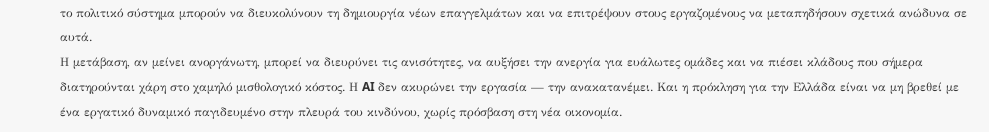το πολιτικό σύστημα μπορούν να διευκολύνουν τη δημιουργία νέων επαγγελμάτων και να επιτρέψουν στους εργαζομένους να μεταπηδήσουν σχετικά ανώδυνα σε αυτά.
Η μετάβαση, αν μείνει ανοργάνωτη, μπορεί να διευρύνει τις ανισότητες, να αυξήσει την ανεργία για ευάλωτες ομάδες και να πιέσει κλάδους που σήμερα διατηρούνται χάρη στο χαμηλό μισθολογικό κόστος. Η AI δεν ακυρώνει την εργασία — την ανακατανέμει. Και η πρόκληση για την Ελλάδα είναι να μη βρεθεί με ένα εργατικό δυναμικό παγιδευμένο στην πλευρά του κινδύνου, χωρίς πρόσβαση στη νέα οικονομία.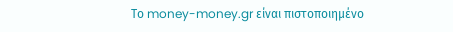Το money-money.gr είναι πιστοποιημένο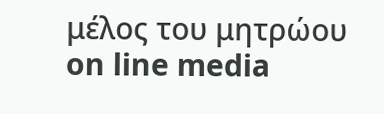μέλος του μητρώου on line media